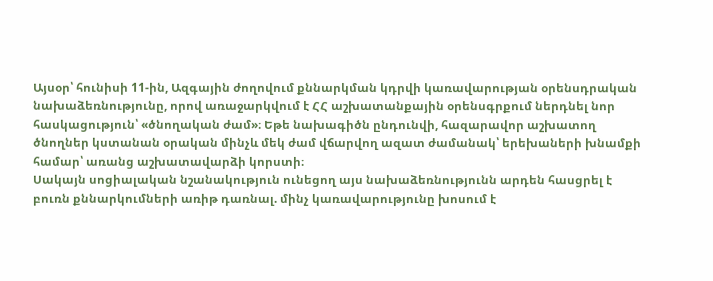Այսօր՝ հունիսի 11-ին, Ազգային ժողովում քննարկման կդրվի կառավարության օրենսդրական նախաձեռնությունը, որով առաջարկվում է ՀՀ աշխատանքային օրենսգրքում ներդնել նոր հասկացություն՝ «ծնողական ժամ»։ Եթե նախագիծն ընդունվի, հազարավոր աշխատող ծնողներ կստանան օրական մինչև մեկ ժամ վճարվող ազատ ժամանակ՝ երեխաների խնամքի համար՝ առանց աշխատավարձի կորստի։
Սակայն սոցիալական նշանակություն ունեցող այս նախաձեռնությունն արդեն հասցրել է բուռն քննարկումների առիթ դառնալ. մինչ կառավարությունը խոսում է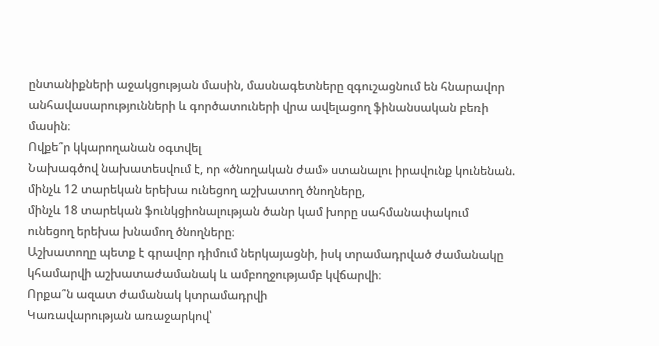ընտանիքների աջակցության մասին, մասնագետները զգուշացնում են հնարավոր անհավասարությունների և գործատուների վրա ավելացող ֆինանսական բեռի մասին։
Ովքե՞ր կկարողանան օգտվել
Նախագծով նախատեսվում է, որ «ծնողական ժամ» ստանալու իրավունք կունենան.
մինչև 12 տարեկան երեխա ունեցող աշխատող ծնողները,
մինչև 18 տարեկան ֆունկցիոնալության ծանր կամ խորը սահմանափակում ունեցող երեխա խնամող ծնողները։
Աշխատողը պետք է գրավոր դիմում ներկայացնի, իսկ տրամադրված ժամանակը կհամարվի աշխատաժամանակ և ամբողջությամբ կվճարվի։
Որքա՞ն ազատ ժամանակ կտրամադրվի
Կառավարության առաջարկով՝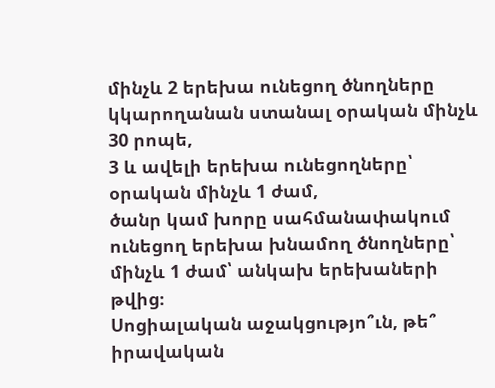մինչև 2 երեխա ունեցող ծնողները կկարողանան ստանալ օրական մինչև 30 րոպե,
3 և ավելի երեխա ունեցողները՝ օրական մինչև 1 ժամ,
ծանր կամ խորը սահմանափակում ունեցող երեխա խնամող ծնողները՝ մինչև 1 ժամ՝ անկախ երեխաների թվից։
Սոցիալական աջակցությո՞ւն, թե՞ իրավական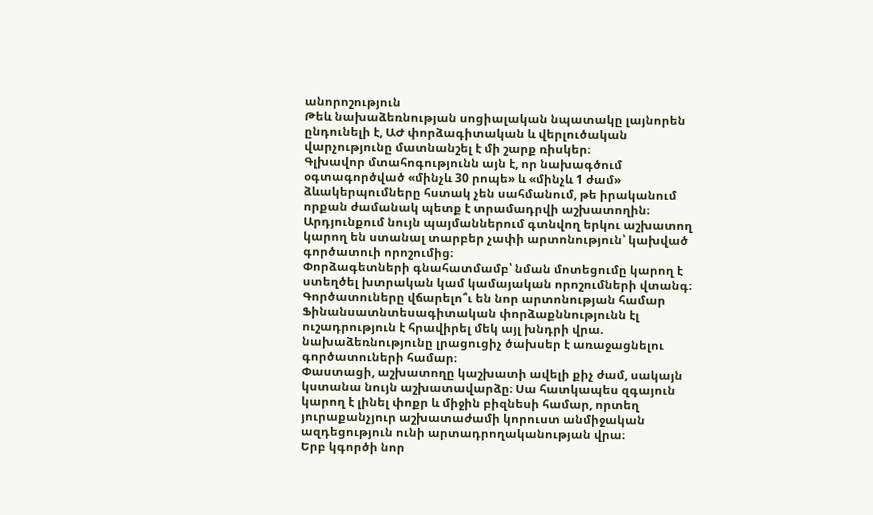անորոշություն
Թեև նախաձեռնության սոցիալական նպատակը լայնորեն ընդունելի է, ԱԺ փորձագիտական և վերլուծական վարչությունը մատնանշել է մի շարք ռիսկեր։
Գլխավոր մտահոգությունն այն է, որ նախագծում օգտագործված «մինչև 30 րոպե» և «մինչև 1 ժամ» ձևակերպումները հստակ չեն սահմանում, թե իրականում որքան ժամանակ պետք է տրամադրվի աշխատողին։ Արդյունքում նույն պայմաններում գտնվող երկու աշխատող կարող են ստանալ տարբեր չափի արտոնություն՝ կախված գործատուի որոշումից։
Փորձագետների գնահատմամբ՝ նման մոտեցումը կարող է ստեղծել խտրական կամ կամայական որոշումների վտանգ։
Գործատուները վճարելո՞ւ են նոր արտոնության համար
Ֆինանսատնտեսագիտական փորձաքննությունն էլ ուշադրություն է հրավիրել մեկ այլ խնդրի վրա. նախաձեռնությունը լրացուցիչ ծախսեր է առաջացնելու գործատուների համար։
Փաստացի, աշխատողը կաշխատի ավելի քիչ ժամ, սակայն կստանա նույն աշխատավարձը։ Սա հատկապես զգայուն կարող է լինել փոքր և միջին բիզնեսի համար, որտեղ յուրաքանչյուր աշխատաժամի կորուստ անմիջական ազդեցություն ունի արտադրողականության վրա։
Երբ կգործի նոր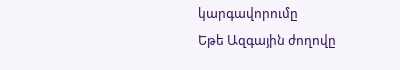կարգավորումը
Եթե Ազգային ժողովը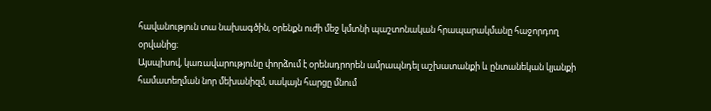հավանություն տա նախագծին, օրենքն ուժի մեջ կմտնի պաշտոնական հրապարակմանը հաջորդող օրվանից։
Այսպիսով, կառավարությունը փորձում է օրենսդրորեն ամրապնդել աշխատանքի և ընտանեկան կյանքի համատեղման նոր մեխանիզմ, սակայն հարցը մնում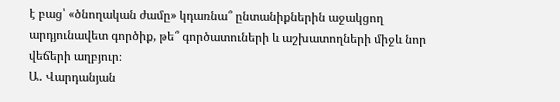է բաց՝ «ծնողական ժամը» կդառնա՞ ընտանիքներին աջակցող արդյունավետ գործիք, թե՞ գործատուների և աշխատողների միջև նոր վեճերի աղբյուր։
Ա․ Վարդանյան